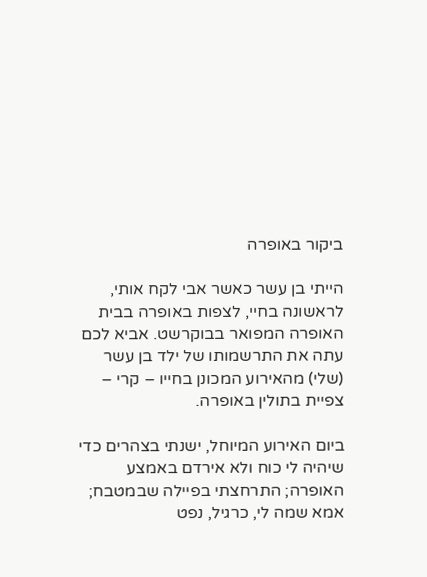ביקור באופרה

הייתי בן עשר כאשר אבי לקח אותי, לראשונה בחיי, לצפות באופרה בבית האופרה המפואר בבוקרשט. אביא לכם עתה את התרשמותו של ילד בן עשר (שלי) מהאירוע המכונן בחייו – קרי – צפיית בתולין באופרה.

ביום האירוע המיוחל, ישנתי בצהרים כדי שיהיה לי כוח ולא אירדם באמצע האופרה; התרחצתי בפיילה שבמטבח; אמא שמה לי, כרגיל, נפט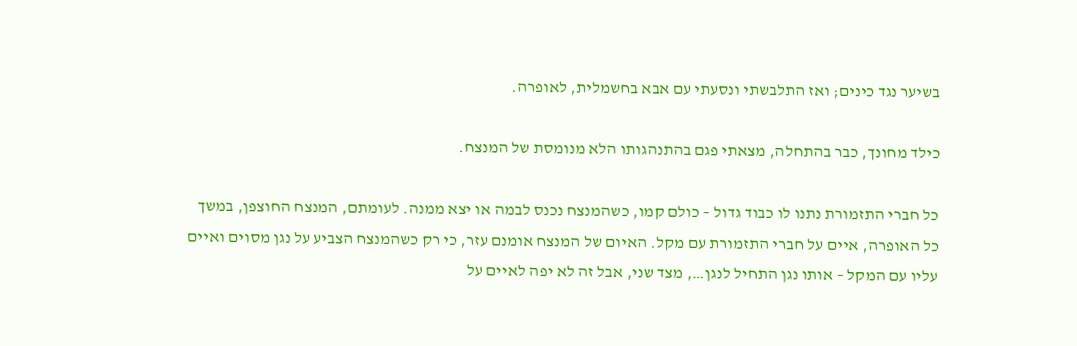בשיער נגד כינים; ואז התלבשתי ונסעתי עם אבא בחשמלית, לאופרה.

כילד מחונך, כבר בהתחלה, מצאתי פגם בהתנהגותו הלא מנומסת של המנצח.

כל חברי התזמורת נתנו לו כבוד גדול – כולם קמו, כשהמנצח נכנס לבמה או יצא ממנה. לעומתם, המנצח החוצפן, במשך כל האופרה, איים על חברי התזמורת עם מקל. האיום של המנצח אומנם עזר, כי רק כשהמנצח הצביע על נגן מסוים ואיים עליו עם המקל – אותו נגן התחיל לנגן…, מצד שני, אבל זה לא יפה לאיים על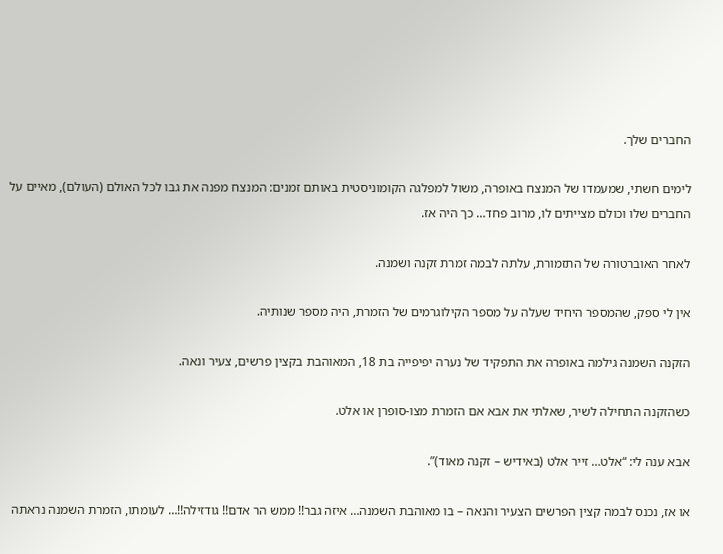החברים שלך.

לימים חשתי, שמעמדו של המנצח באופרה, משול למפלגה הקומוניסטית באותם זמנים: המנצח מפנה את גבו לכל האולם (העולם), מאיים על החברים שלו וכולם מצייתים לו, מרוב פחד… כך היה אז.

לאחר האוברטורה של התזמורת, עלתה לבמה זמרת זקנה ושמנה.

אין לי ספק, שהמספר היחיד שעלה על מספר הקילוגרמים של הזמרת, היה מספר שנותיה.

הזקנה השמנה גילמה באופרה את התפקיד של נערה יפיפייה בת 18, המאוהבת בקצין פרשים, צעיר ונאה.

כשהזקנה התחילה לשיר, שאלתי את אבא אם הזמרת מצו-סופרן או אלט.

אבא ענה לי: “אלט… זייר אלט (באידיש – זקנה מאוד)”.

או אז, נכנס לבמה קצין הפרשים הצעיר והנאה – בו מאוהבת השמנה… איזה גבר!! ממש הר אדם!! גודזילה!!… לעומתו, הזמרת השמנה נראתה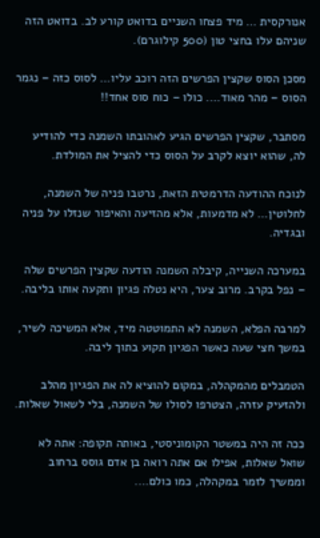אנורקסית … מיד פצחו השניים בדואט קורע לב. בדואט הזה שניהם עלו בחצי טון (500 קילוגרם).

מסכן הסוס שקצין הפרשים הזה רוכב עליו… לסוס כזה – נגמר הסוס – מהר מאוד…. כולו – כוח סוס אחד!!

מסתבר, שקצין הפרשים הגיע לאהובתו השמנה כדי להודיע לה, שהוא יוצא לקרב על הסוס כדי להציל את המולדת.

לנוכח ההודעה הדרמטית הזאת, נרטבו פניה של השמנה, לחלוטין… לא מדמעות, אלא מהזיעה והאיפור שנזלו על פניה ובגדיה.

במערכה השנייה, קיבלה השמנה הודעה שקצין הפרשים שלה – נפל בקרב. מרוב צער, היא נטלה פגיון ותקעה אותו בליבה.

למרבה הפלא, השמנה לא התמוטטה מיד, אלא המשיכה לשיר, במשך חצי שעה כאשר הפגיון תקוע בתוך ליבה.

הטמבלים מהמקהלה, במקום להוציא לה את הפגיון מהלב ולהזעיק עזרה, הצטרפו לסולו של השמנה, בלי לשאול שאלות.

ככה זה היה במשטר הקומוניסטי, באותה תקופה: אתה לא שואל שאלות, אפילו אם אתה רואה בן אדם גוסס ברחוב וממשיך לזמר במקהלה, כמו כולם….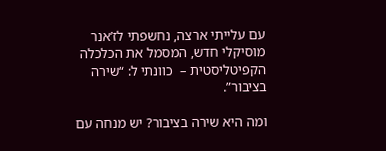עם עלייתי ארצה, נחשפתי לז’אנר מוסיקלי חדש, המסמל את הכלכלה הקפיטליסטית –  כוונתי ל: “שירה בציבור”.

ומה היא שירה בציבור? יש מנחה עם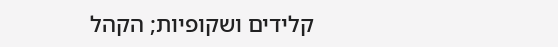קלידים ושקופיות; הקהל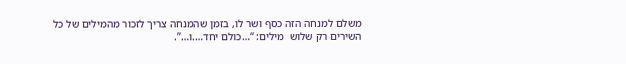משלם למנחה הזה כסף ושר לו, בזמן שהמנחה צריך לזכור מהמילים של כל השירים רק שלוש  מילים: “…כולם יחד….ו…”.